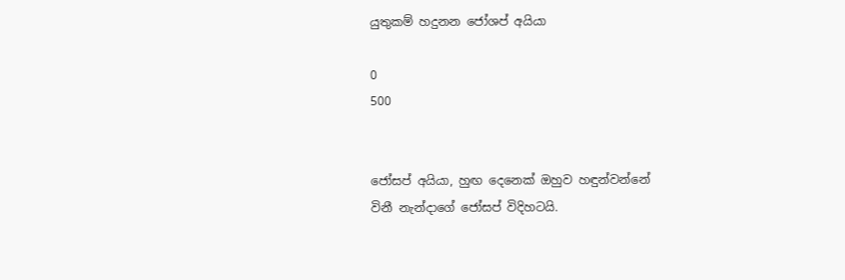යුතුකම් හදුනන ජෝශප් අයියා

0
500


ජෝසප් අයියා, හුඟ දෙනෙක් ඔහුව හඳුන්වන්නේ
විනී නැන්දාගේ ජෝසප් විදිහටයි.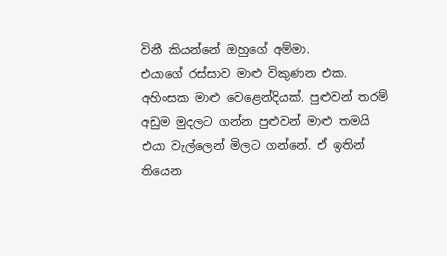විනී කියන්නේ ඔහුගේ අම්මා.
එයාගේ රස්සාව මාළු විකුණන එක. අහිංසක මාළු වෙළෙන්දියක්. පුළුවන් තරම් අඩුම මුදලට ගන්න පුළුවන් මාළු තමයි එයා වැල්ලෙන් මිලට ගන්නේ. ඒ ඉතින් තියෙන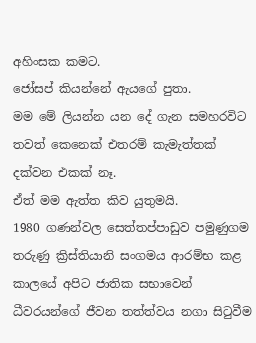අහිංසක කමට.
ජෝසප් කියන්නේ ඇයගේ පුතා.
මම මේ ලියන්න යන දේ ගැන සමහරවිට තවත් කෙනෙක් එතරම් කැමැත්තක් දක්වන එකක් නෑ.
ඒත් මම ඇත්ත කිව යුතුමයි.
1980 ගණන්වල සෙත්තප්පාඩුව පමුණුගම තරුණු ක්‍රිස්තියානි සංගමය ආරම්භ කළ කාලයේ අපිට ජාතික සභාවෙන් ධීවරයන්ගේ ජීවන තත්ත්වය නගා සිටුවීම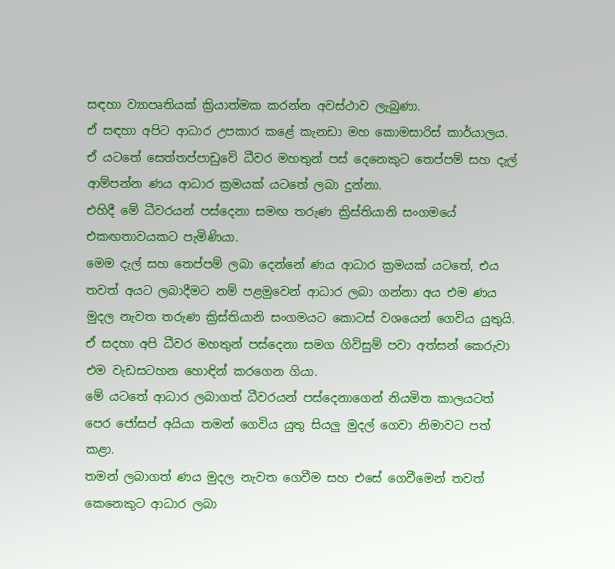සඳහා ව්‍යාපෘතියක් ක්‍රියාත්මක කරන්න අවස්ථාව ලැබුණා.
ඒ සඳහා අපිට ආධාර උපකාර කළේ කැනඩා මහ කොමසාරිස් කාර්යාලය.
ඒ යටතේ සෙත්තප්පාඩුවේ ධීවර මහතුන් පස් දෙනෙකුට තෙප්පම් සහ දැල් ආම්පන්න ණය ආධාර ක්‍රමයක් යටතේ ලබා දුන්නා.
එහිදී මේ ධීවරයන් පස්දෙනා සමඟ තරුණ ක්‍රිස්තියානි සංගමයේ එකඟතාවයකට පැමිණියා.
මෙම දැල් සහ තෙප්පම් ලබා දෙන්නේ ණය ආධාර ක්‍රමයක් යටතේ, එය තවත් අයට ලබාදීමට නම් පළමුවෙන් ආධාර ලබා ගන්නා අය එම ණය මුදල නැවත තරුණ ක්‍රිස්තියානි සංගමයට කොටස් වශයෙන් ගෙවිය යුතුයි. ඒ සදහා අපි ධීවර මහතුන් පස්දෙනා සමග ගිවිසුම් පවා අත්සන් කෙරුවා
එම වැඩසටහන හොඳින් කරගෙන ගියා.
මේ යටතේ ආධාර ලබාගත් ධීවරයන් පස්දෙනාගෙන් නියමිත කාලයටත් පෙර ජෝසප් අයියා තමන් ගෙවිය යුතු සියලු මුදල් ගෙවා නිමාවට පත් කළා.
තමන් ලබාගත් ණය මුදල නැවත ගෙවීම සහ එසේ ගෙවීමෙන් තවත් කෙනෙකුට ආධාර ලබා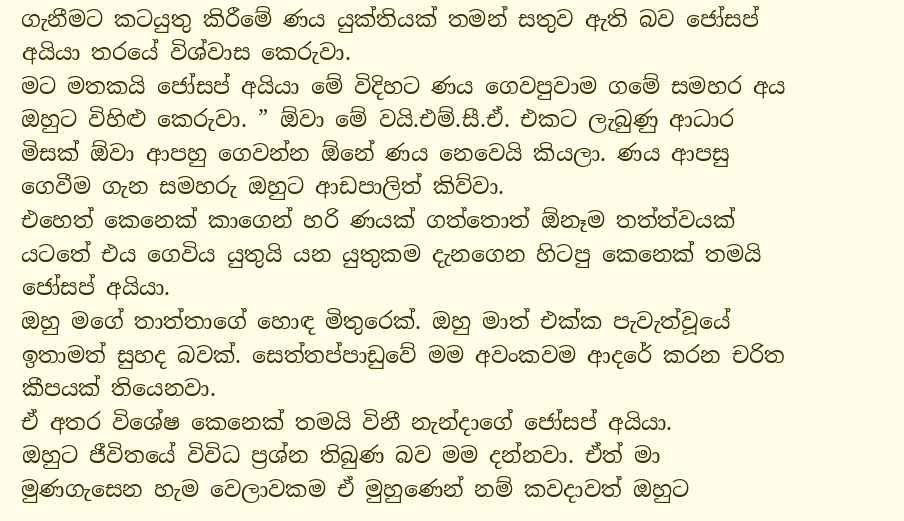ගැනීමට කටයුතු කිරීමේ ණය යුක්තියක් තමන් සතුව ඇති බව ජෝසප් අයියා තරයේ විශ්වාස කෙරුවා.
මට මතකයි ජෝසප් අයියා මේ විදිහට ණය ගෙවපුවාම ගමේ සමහර අය ඔහුට විහිළු කෙරුවා. ” ඕවා මේ වයි.එම්.සී.ඒ. එකට ලැබුණු ආධාර මිසක් ඕවා ආපහු ගෙවන්න ඕනේ ණය නෙවෙයි කියලා. ණය ආපසු ගෙවීම ගැන සමහරු ඔහුට ආඩපාලිත් කිව්වා.
එහෙත් කෙනෙක් කාගෙන් හරි ණයක් ගත්තොත් ඕනෑම තත්ත්වයක් යටතේ එය ගෙවිය යුතුයි යන යුතුකම දැනගෙන හිටපු කෙනෙක් තමයි ජෝසප් අයියා.
ඔහු මගේ තාත්තාගේ හොඳ මිතුරෙක්. ඔහු මාත් එක්ක පැවැත්වූයේ ඉතාමත් සුහද බවක්. සෙත්තප්පාඩුවේ මම අවංකවම ආදරේ කරන චරිත කීපයක් තියෙනවා.
ඒ අතර විශේෂ කෙනෙක් තමයි විනී නැන්දාගේ ජෝසප් අයියා.
ඔහුට ජීවිතයේ විවිධ ප්‍රශ්න තිබුණ බව මම දන්නවා. ඒත් මා මුණගැසෙන හැම වෙලාවකම ඒ මුහුණෙන් නම් කවදාවත් ඔහුට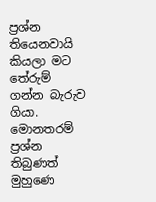ප්‍රශ්න තියෙනවායි කියලා මට තේරුම් ගන්න බැරුව ගියා.
මොනතරම් ප්‍රශ්න තිබුණත් මුහුණෙ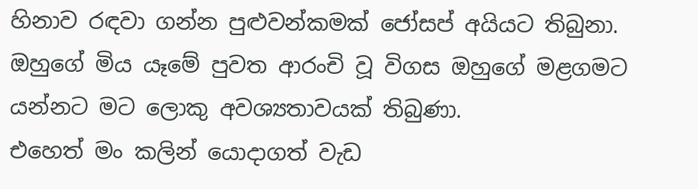හිනාව රඳවා ගන්න පුළුවන්කමක් ජෝසප් අයියට තිබුනා.
ඔහුගේ මිය යෑමේ පුවත ආරංචි වූ විගස ඔහුගේ මළගමට යන්නට මට ලොකු අවශ්‍යතාවයක් තිබුණා.
එහෙත් මං කලින් යොදාගත් වැඩ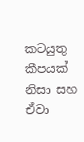කටයුතු කීපයක් නිසා සහ ඒවා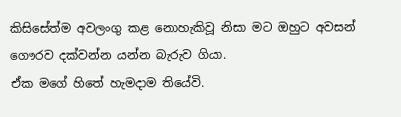කිසිසේත්ම අවලංගු කළ නොහැකිවූ නිසා මට ඔහුට අවසන් ගෞරව දක්වන්න යන්න බැරුව ගියා.
ඒක මගේ හිතේ හැමදාම තියේවි.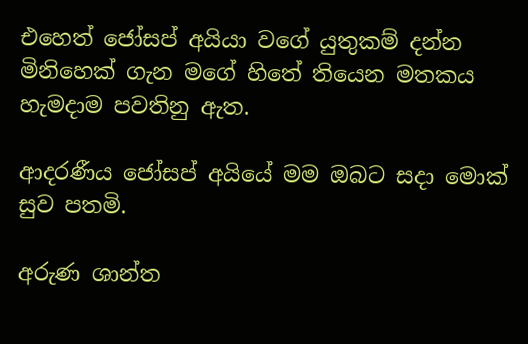එහෙත් ජෝසප් අයියා වගේ යුතුකම් දන්න මිනිහෙක් ගැන මගේ හිතේ තියෙන මතකය හැමදාම පවතිනු ඇත.

ආදරණීය ජෝසප් අයියේ මම ඔබට සදා මොක් සුව පතමි.

අරුණ ශාන්ත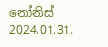නෝනිස්
2024.01.31.